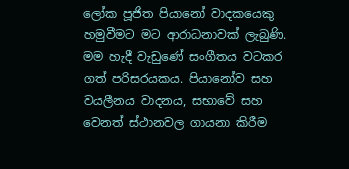ලෝක පූජිත පියානෝ වාදකයෙකු හමුවීමට මට ආරාධනාවක් ලැබුණි. මම හැදී වැඩුණේ සංගීතය වටකර ගත් පරිසරයකය. පියානෝව සහ වයලීනය වාදනය, සභාවේ සහ වෙනත් ස්ථානවල ගායනා කිරීම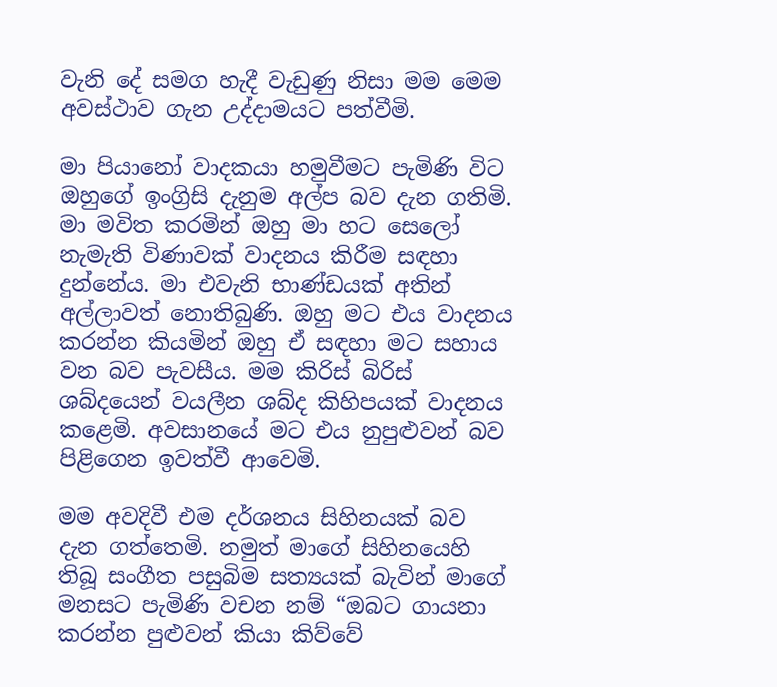වැනි දේ සමග හැදී වැඩුණු නිසා මම මෙම අවස්ථාව ගැන උද්දාමයට පත්වීමි.

මා පියානෝ වාදකයා හමුවීමට පැමිණි විට ඔහුගේ ඉංග්‍රිසි දැනුම අල්ප බව දැන ගතිමි. මා මවිත කරමින් ඔහු මා හට සෙලෝ නැමැති විණාවක් වාදනය කිරීම සඳහා දුන්නේය. මා එවැනි භාණ්ඩයක් අතින් අල්ලාවත් නොතිබුණි. ඔහු මට එය වාදනය කරන්න කියමින් ඔහු ඒ සඳහා මට සහාය වන බව පැවසීය. මම කිරිස් බිරිස් ශබ්දයෙන් වයලීන ශබ්ද කිහිපයක් වාදනය කළෙමි. අවසානයේ මට එය නුපුළුවන් බව පිළිගෙන ඉවත්වී ආවෙමි.

මම අවදිවී එම දර්ශනය සිහිනයක් බව දැන ගත්තෙමි. නමුත් මාගේ සිහිනයෙහි තිබූ සංගීත පසුබිම සත්‍යයක් බැවින් මාගේ මනසට පැමිණි වචන නම් “ඔබට ගායනා කරන්න පුළුවන් කියා කිව්වේ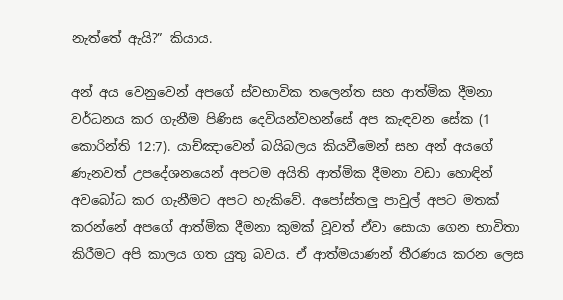නැත්තේ ඇයි?” කියාය.

අන් අය වෙනුවෙන් අපගේ ස්වභාවික තලෙන්ත සහ ආත්මික දීමනා වර්ධනය කර ගැනීම පිණිස දෙවියන්වහන්සේ අප කැඳවන සේක (1 කොරින්ති 12:7). යාච්ඤාවෙන් බයිබලය කියවීමෙන් සහ අන් අයගේ ණැනවත් උපදේශනයෙන් අපටම අයිති ආත්මික දීමනා වඩා හොඳින් අවබෝධ කර ගැනීමට අපට හැකිවේ. අපෝස්තලු පාවුල් අපට මතක් කරන්නේ අපගේ ආත්මික දීමනා කුමක් වූවත් ඒවා සොයා ගෙන භාවිතා කිරීමට අපි කාලය ගත යුතු බවය. ඒ ආත්මයාණන් තීරණය කරන ලෙස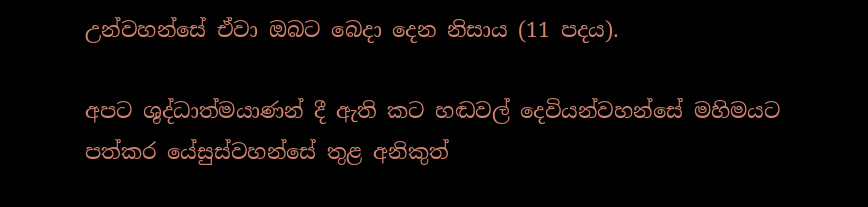උන්වහන්සේ ඒවා ඔබට බෙදා දෙන නිසාය (11 පදය).

අපට ශුද්ධාත්මයාණන් දී ඇති කට හඬවල් දෙවියන්වහන්සේ මහිමයට පත්කර යේසුස්වහන්සේ තුළ අනිකුත්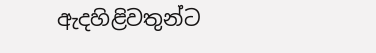ඇදහිළිවතුන්ට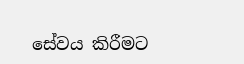සේවය කිරීමට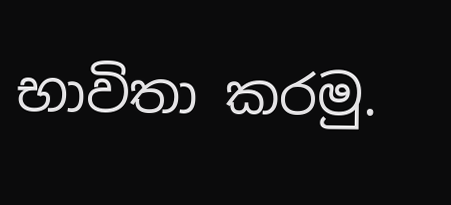භාවිතා කරමු.